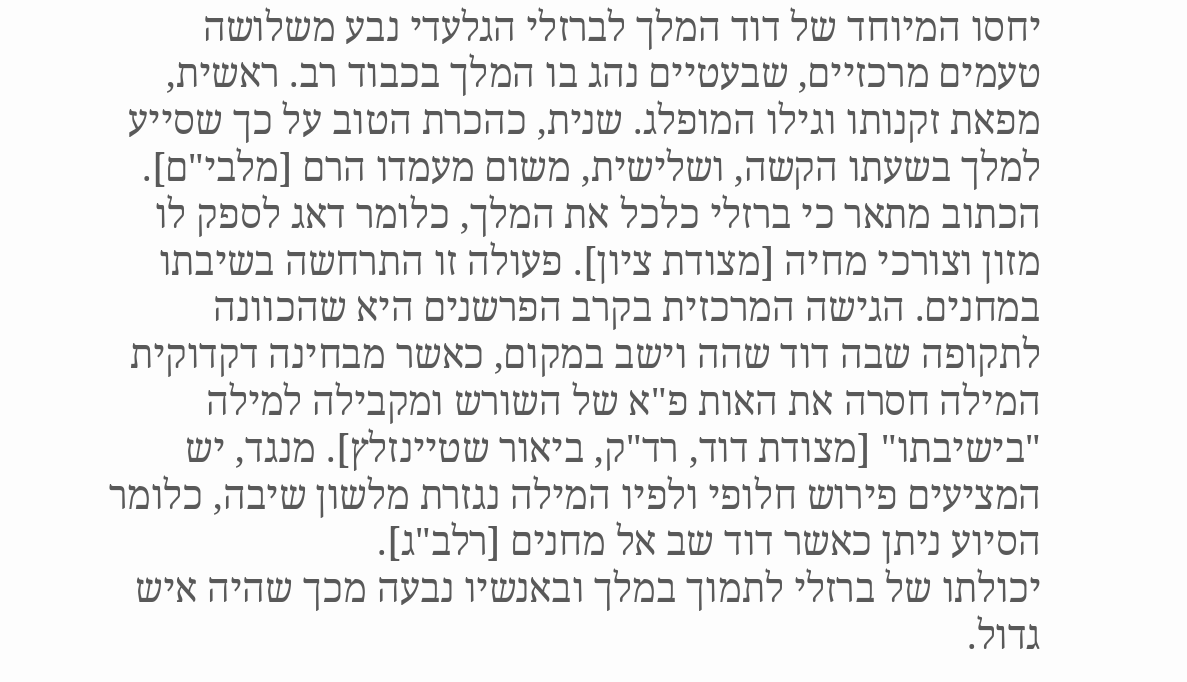יחסו המיוחד של דוד המלך לברזלי הגלעדי נבע משלושה טעמים מרכזיים, שבעטיים נהג בו המלך בכבוד רב. ראשית, מפאת זקנותו וגילו המופלג. שנית, כהכרת הטוב על כך שסייע למלך בשעתו הקשה, ושלישית, משום מעמדו הרם [מלבי"ם].
הכתוב מתאר כי ברזלי כלכל את המלך, כלומר דאג לספק לו מזון וצורכי מחיה [מצודת ציון]. פעולה זו התרחשה בשיבתו במחנים. הגישה המרכזית בקרב הפרשנים היא שהכוונה לתקופה שבה דוד שהה וישב במקום, כאשר מבחינה דקדוקית המילה חסרה את האות פ"א של השורש ומקבילה למילה "בישיבתו" [מצודת דוד, רד"ק, ביאור שטיינזלץ]. מנגד, יש המציעים פירוש חלופי ולפיו המילה נגזרת מלשון שיבה, כלומר הסיוע ניתן כאשר דוד שב אל מחנים [רלב"ג].
יכולתו של ברזלי לתמוך במלך ובאנשיו נבעה מכך שהיה איש גדול.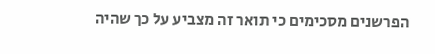הפרשנים מסכימים כי תואר זה מצביע על כך שהיה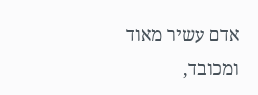אדם עשיר מאוד ומכובד,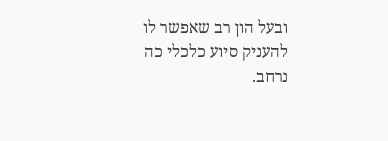ובעל הון רב שאפשר לו להעניק סיוע כלכלי כה נרחב.